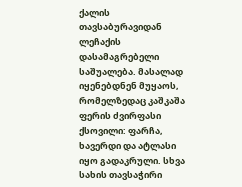ქალის თავსაბურავიდან ლეჩაქის დასამაგრებელი საშუალება. მასალად იყენებდნენ მუყაოს, რომელზედაც კაშკაშა ფერის ძვირფასი ქსოვილი: ფარჩა, ხავერდი და ატლასი იყო გადაკრული. სხვა სახის თავსაჭირი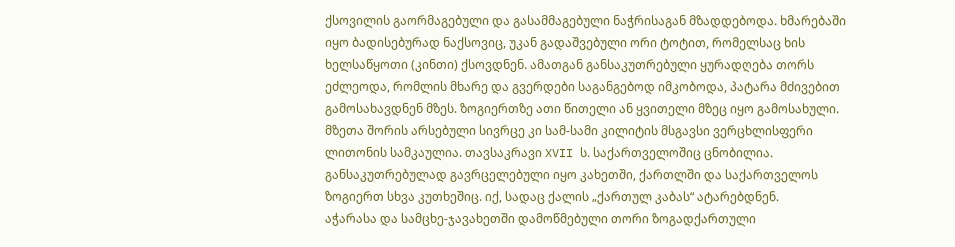ქსოვილის გაორმაგებული და გასამმაგებული ნაჭრისაგან მზადდებოდა. ხმარებაში იყო ბადისებურად ნაქსოვიც, უკან გადაშვებული ორი ტოტით, რომელსაც ხის ხელსაწყოთი (კინთი) ქსოვდნენ. ამათგან განსაკუთრებული ყურადღება თორს ეძლეოდა, რომლის მხარე და გვერდები საგანგებოდ იმკობოდა, პატარა მძივებით გამოსახავდნენ მზეს. ზოგიერთზე ათი წითელი ან ყვითელი მზეც იყო გამოსახული. მზეთა შორის არსებული სივრცე კი სამ-სამი კილიტის მსგავსი ვერცხლისფერი ლითონის სამკაულია. თავსაკრავი XVII ს. საქართველოშიც ცნობილია. განსაკუთრებულად გავრცელებული იყო კახეთში, ქართლში და საქართველოს ზოგიერთ სხვა კუთხეშიც. იქ, სადაც ქალის „ქართულ კაბას“ ატარებდნენ.
აჭარასა და სამცხე-ჯავახეთში დამოწმებული თორი ზოგადქართული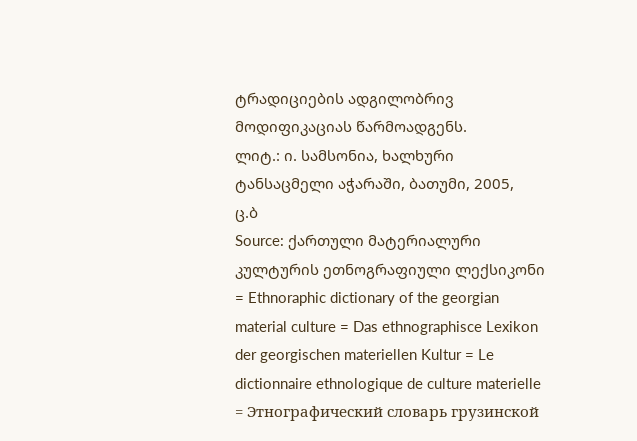ტრადიციების ადგილობრივ მოდიფიკაციას წარმოადგენს.
ლიტ.: ი. სამსონია, ხალხური ტანსაცმელი აჭარაში, ბათუმი, 2005,
ც.ბ
Source: ქართული მატერიალური კულტურის ეთნოგრაფიული ლექსიკონი = Ethnoraphic dictionary of the georgian material culture = Das ethnographisce Lexikon der georgischen materiellen Kultur = Le dictionnaire ethnologique de culture materielle = Этнографический словарь грузинской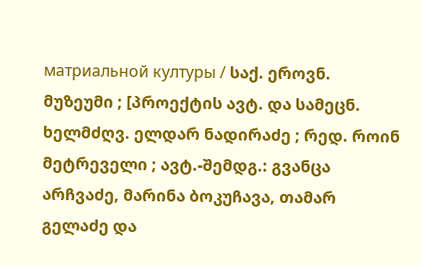матриальной културы / საქ. ეროვნ. მუზეუმი ; [პროექტის ავტ. და სამეცნ. ხელმძღვ. ელდარ ნადირაძე ; რედ. როინ მეტრეველი ; ავტ.-შემდგ.: გვანცა არჩვაძე, მარინა ბოკუჩავა, თამარ გელაძე და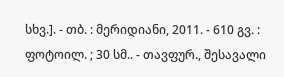სხვ.]. - თბ. : მერიდიანი, 2011. - 610 გვ. : ფოტოილ. ; 30 სმ.. - თავფურ., შესავალი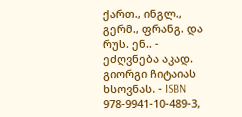ქართ., ინგლ., გერმ., ფრანგ. და რუს. ენ.. - ეძღვნება აკად. გიორგი ჩიტაიას ხსოვნას. - ISBN 978-9941-10-489-3,